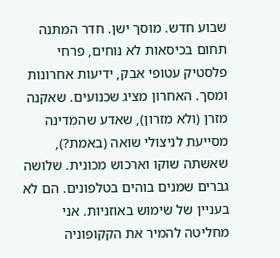שבוע חדש. מוסך ישן. חדר המתנה תחום בכיסאות לא נוחים, פרחי פלסטיק עטופי אבק, ידיעות אחרונות ומסך. האחרון מציג שכנועים. שאקנה מזרן (ולא מזרון), שאדע שהמדינה מסייעת לניצולי שואה (באמת?), שאשתה שוקו וארכוש מכונית. שלושה גברים שמנים בוהים בטלפונים. הם לא בעניין של שימוש באוזניות. אני מחליטה להמיר את הקקופוניה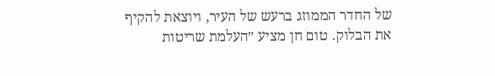של החדר הממוזג ברעש של העיר, ויוצאת להקיף את הבלוק. טום חן מציע ״העלמת שריטות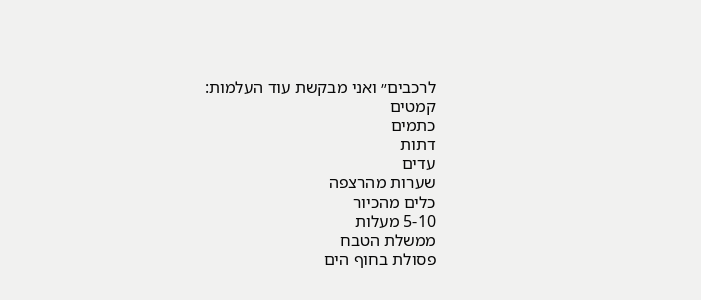לרכבים״ ואני מבקשת עוד העלמות:
קמטים
כתמים
דתות
עדים
שערות מהרצפה
כלים מהכיור
5-10 מעלות
ממשלת הטבח
פסולת בחוף הים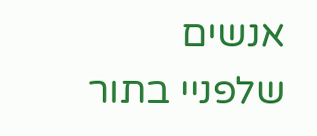אנשים שלפניי בתור